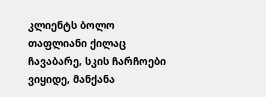კლიენტს ბოლო თაფლიანი ქილაც ჩავაბარე, სკის ჩარჩოები ვიყიდე, მანქანა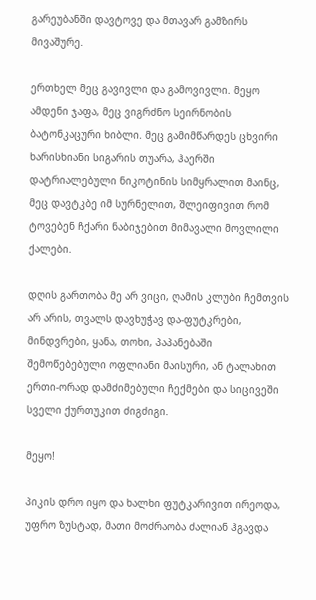გარეუბანში დავტოვე და მთავარ გამზირს მივაშურე.

ერთხელ მეც გავივლი და გამოვივლი. მეყო ამდენი ჯაფა, მეც ვიგრძნო სეირნობის ბატონკაცური ხიბლი. მეც გამიმწარდეს ცხვირი ხარისხიანი სიგარის თუარა, ჰაერში დატრიალებული ნიკოტინის სიმყრალით მაინც, მეც დავტკბე იმ სურნელით, შლეიფივით რომ ტოვებენ ჩქარი ნაბიჯებით მიმავალი მოვლილი ქალები.

დღის გართობა მე არ ვიცი, ღამის კლუბი ჩემთვის არ არის, თვალს დავხუჭავ და-ფუტკრები, მინდვრები, ყანა, თოხი, პაპანებაში შემოწებებული ოფლიანი მაისური, ან ტალახით ერთი-ორად დამძიმებული ჩექმები და სიცივეში სველი ქურთუკით ძიგძიგი.

მეყო!

პიკის დრო იყო და ხალხი ფუტკარივით ირეოდა, უფრო ზუსტად, მათი მოძრაობა ძალიან ჰგავდა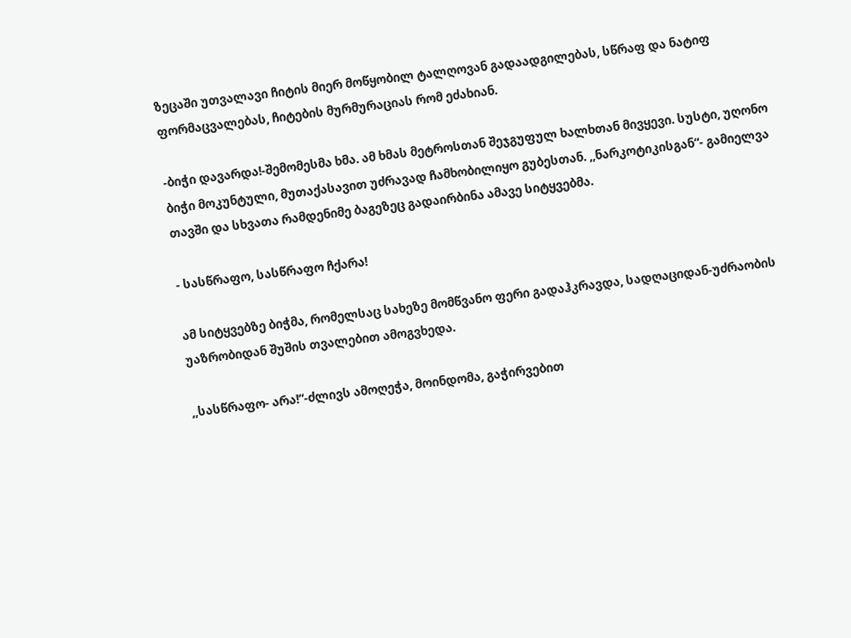ზეცაში უთვალავი ჩიტის მიერ მოწყობილ ტალღოვან გადაადგილებას, სწრაფ და ნატიფ ფორმაცვალებას, ჩიტების მურმურაციას რომ ეძახიან.

-ბიჭი დავარდა!-შემომესმა ხმა. ამ ხმას მეტროსთან შეჯგუფულ ხალხთან მივყევი. სუსტი, უღონო ბიჭი მოკუნტული, მუთაქასავით უძრავად ჩამხობილიყო გუბესთან. ,,ნარკოტიკისგან“- გამიელვა თავში და სხვათა რამდენიმე ბაგეზეც გადაირბინა ამავე სიტყვებმა.

- სასწრაფო, სასწრაფო ჩქარა!

ამ სიტყვებზე ბიჭმა, რომელსაც სახეზე მომწვანო ფერი გადაჰკრავდა, სადღაციდან-უძრაობის უაზრობიდან შუშის თვალებით ამოგვხედა.

,,სასწრაფო- არა!“-ძლივს ამოღეჭა, მოინდომა, გაჭირვებით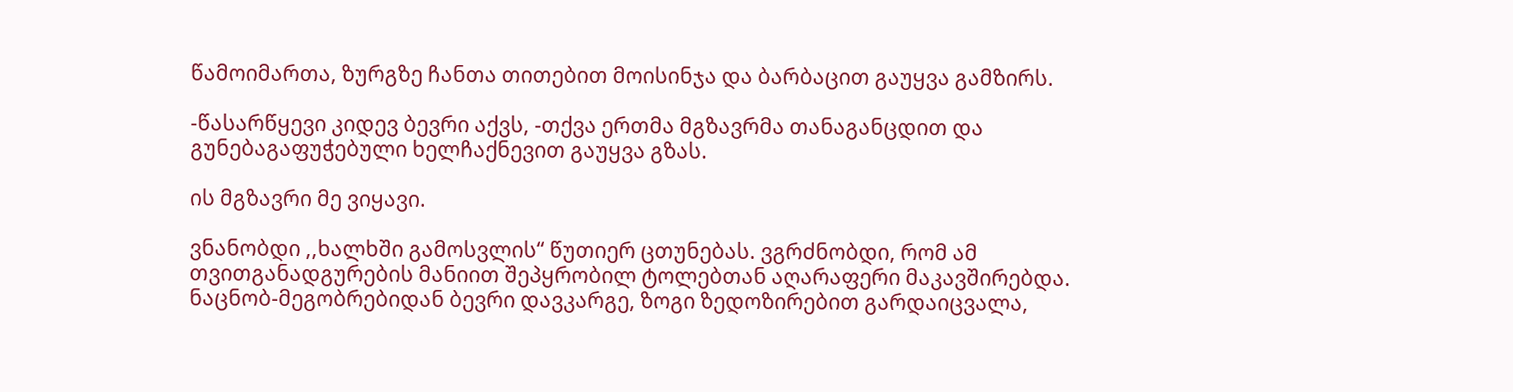წამოიმართა, ზურგზე ჩანთა თითებით მოისინჯა და ბარბაცით გაუყვა გამზირს.

-წასარწყევი კიდევ ბევრი აქვს, -თქვა ერთმა მგზავრმა თანაგანცდით და გუნებაგაფუჭებული ხელჩაქნევით გაუყვა გზას.

ის მგზავრი მე ვიყავი.

ვნანობდი ,,ხალხში გამოსვლის“ წუთიერ ცთუნებას. ვგრძნობდი, რომ ამ თვითგანადგურების მანიით შეპყრობილ ტოლებთან აღარაფერი მაკავშირებდა. ნაცნობ-მეგობრებიდან ბევრი დავკარგე, ზოგი ზედოზირებით გარდაიცვალა,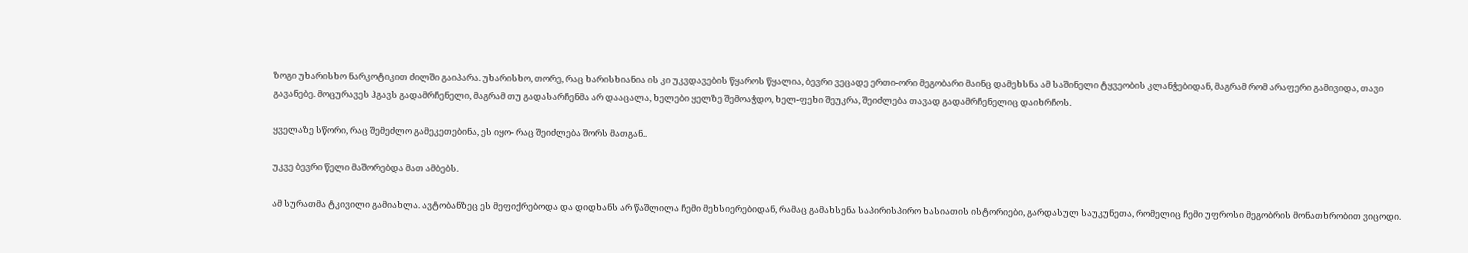ზოგი უხარისხო ნარკოტიკით ძილში გაიპარა. უხარისხო, თორე, რაც ხარისხიანია ის კი უკვდავების წყაროს წყალია, ბევრი ვეცადე ერთი-ორი მეგობარი მაინც დამეხსნა ამ საშინელი ტყვეობის კლანჭებიდან, მაგრამ რომ არაფერი გამივიდა, თავი გავანებე. მოცურავეს ჰგავს გადამრჩენელი, მაგრამ თუ გადასარჩენმა არ დააცალა, ხელები ყელზე შემოაჭდო, ხელ-ფეხი შეუკრა, შეიძლება თავად გადამრჩენელიც დაიხრჩოს.

ყველაზე სწორი, რაც შემეძლო გამეკეთებინა, ეს იყო- რაც შეიძლება შორს მათგან..

უკვე ბევრი წელი მაშორებდა მათ ამბებს.

ამ სურათმა ტკივილი გამიახლა. ავტობანზეც ეს მეფიქრებოდა და დიდხანს არ წაშლილა ჩემი მეხსიერებიდან, რამაც გამახსენა საპირისპირო ხასიათის ისტორიები, გარდასულ საუკუნეთა, რომელიც ჩემი უფროსი მეგობრის მონათხრობით ვიცოდი.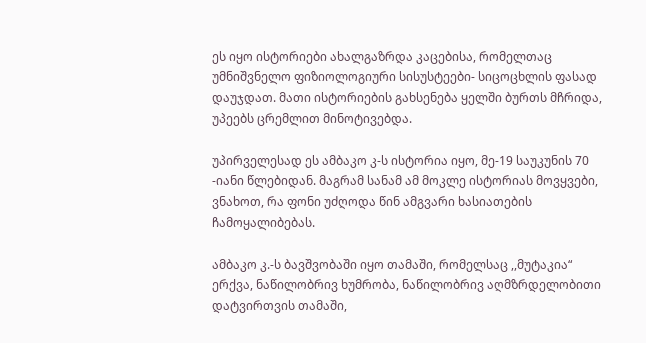ეს იყო ისტორიები ახალგაზრდა კაცებისა, რომელთაც უმნიშვნელო ფიზიოლოგიური სისუსტეები- სიცოცხლის ფასად დაუჯდათ. მათი ისტორიების გახსენება ყელში ბურთს მჩრიდა, უპეებს ცრემლით მინოტივებდა.

უპირველესად ეს ამბაკო კ-ს ისტორია იყო, მე-19 საუკუნის 70 -იანი წლებიდან. მაგრამ სანამ ამ მოკლე ისტორიას მოვყვები, ვნახოთ, რა ფონი უძღოდა წინ ამგვარი ხასიათების ჩამოყალიბებას.

ამბაკო კ.-ს ბავშვობაში იყო თამაში, რომელსაც ,,მუტაკია“ ერქვა, ნაწილობრივ ხუმრობა, ნაწილობრივ აღმზრდელობითი დატვირთვის თამაში,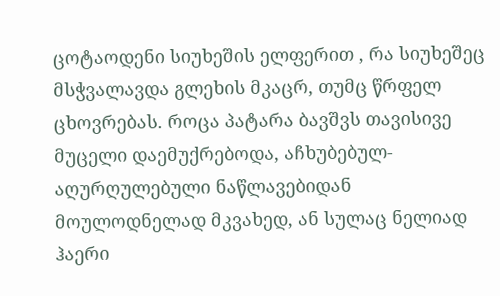ცოტაოდენი სიუხეშის ელფერით , რა სიუხეშეც მსჭვალავდა გლეხის მკაცრ, თუმც წრფელ ცხოვრებას. როცა პატარა ბავშვს თავისივე მუცელი დაემუქრებოდა, აჩხუბებულ-აღურღულებული ნაწლავებიდან მოულოდნელად მკვახედ, ან სულაც ნელიად ჰაერი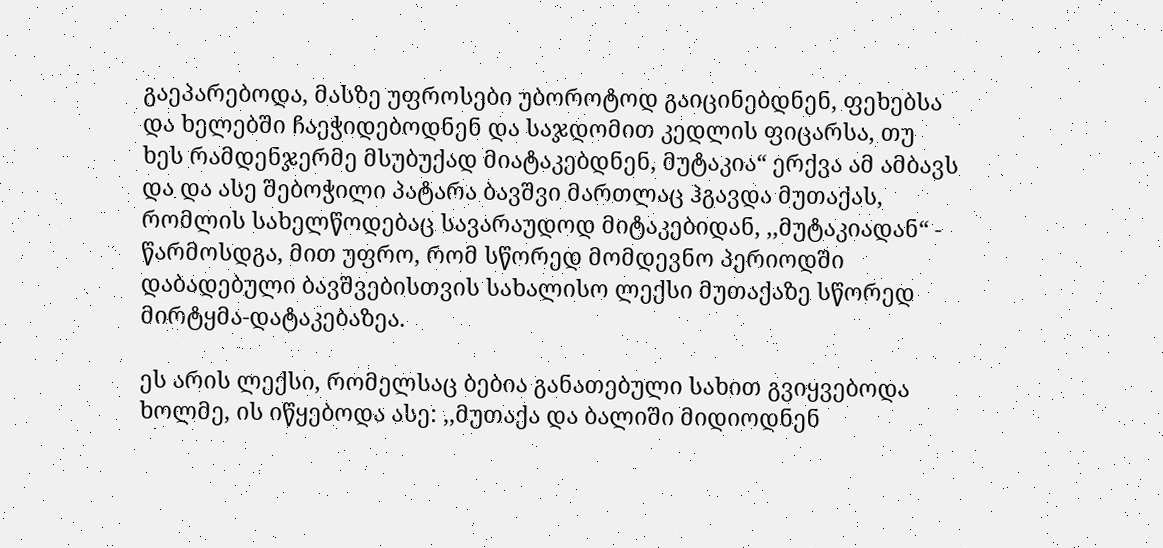გაეპარებოდა, მასზე უფროსები უბოროტოდ გაიცინებდნენ, ფეხებსა და ხელებში ჩაეჭიდებოდნენ და საჯდომით კედლის ფიცარსა, თუ ხეს რამდენჯერმე მსუბუქად მიატაკებდნენ, მუტაკია“ ერქვა ამ ამბავს და და ასე შებოჭილი პატარა ბავშვი მართლაც ჰგავდა მუთაქას, რომლის სახელწოდებაც სავარაუდოდ მიტაკებიდან, ,,მუტაკიადან“ - წარმოსდგა, მით უფრო, რომ სწორედ მომდევნო პერიოდში დაბადებული ბავშვებისთვის სახალისო ლექსი მუთაქაზე სწორედ მირტყმა-დატაკებაზეა.

ეს არის ლექსი, რომელსაც ბებია განათებული სახით გვიყვებოდა ხოლმე, ის იწყებოდა ასე: ,,მუთაქა და ბალიში მიდიოდნენ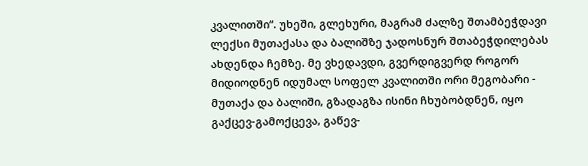კვალითში“. უხეში, გლეხური, მაგრამ ძალზე შთამბეჭდავი ლექსი მუთაქასა და ბალიშზე ჯადოსნურ შთაბეჭდილებას ახდენდა ჩემზე. მე ვხედავდი, გვერდიგვერდ როგორ მიდიოდნენ იდუმალ სოფელ კვალითში ორი მეგობარი - მუთაქა და ბალიში, გზადაგზა ისინი ჩხუბობდნენ, იყო გაქცევ-გამოქცევა, გაწევ-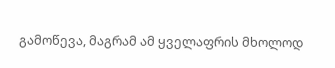გამოწევა, მაგრამ ამ ყველაფრის მხოლოდ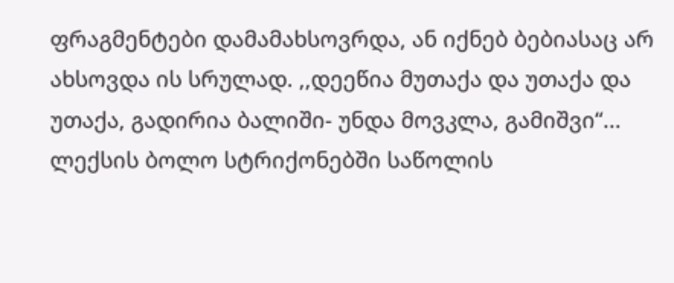ფრაგმენტები დამამახსოვრდა, ან იქნებ ბებიასაც არ ახსოვდა ის სრულად. ,,დეეწია მუთაქა და უთაქა და უთაქა, გადირია ბალიში- უნდა მოვკლა, გამიშვი“... ლექსის ბოლო სტრიქონებში საწოლის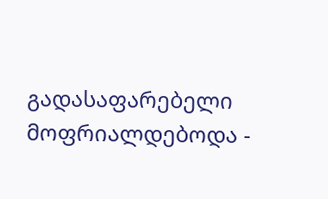გადასაფარებელი მოფრიალდებოდა -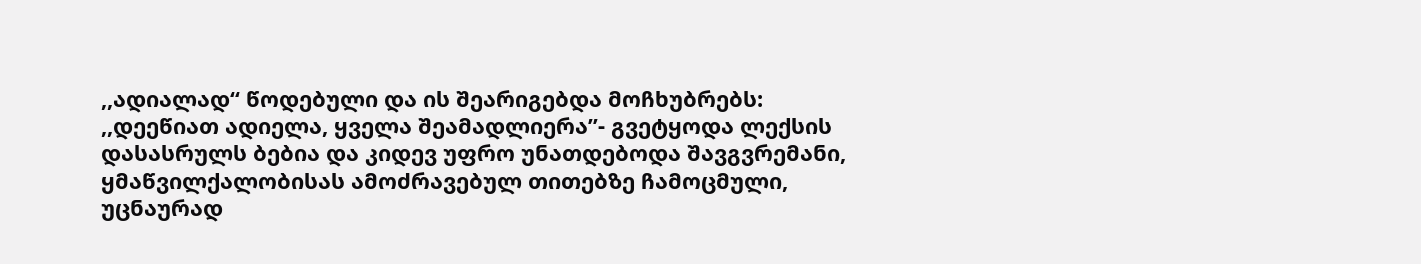,,ადიალად“ წოდებული და ის შეარიგებდა მოჩხუბრებს: ,,დეეწიათ ადიელა, ყველა შეამადლიერა’’- გვეტყოდა ლექსის დასასრულს ბებია და კიდევ უფრო უნათდებოდა შავგვრემანი, ყმაწვილქალობისას ამოძრავებულ თითებზე ჩამოცმული, უცნაურად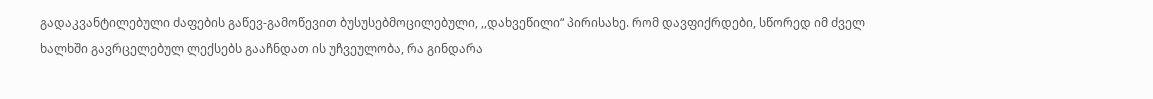გადაკვანტილებული ძაფების გაწევ-გამოწევით ბუსუსებმოცილებული, ,,დახვეწილი“ პირისახე. რომ დავფიქრდები, სწორედ იმ ძველ ხალხში გავრცელებულ ლექსებს გააჩნდათ ის უჩვეულობა, რა გინდარა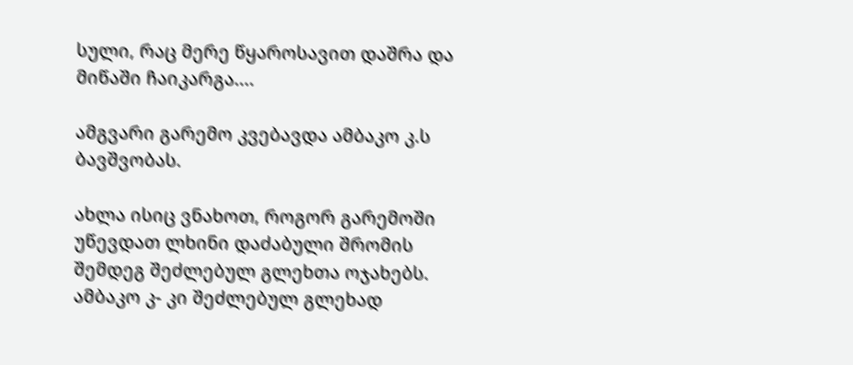სული, რაც მერე წყაროსავით დაშრა და მიწაში ჩაიკარგა....

ამგვარი გარემო კვებავდა ამბაკო კ.ს ბავშვობას.

ახლა ისიც ვნახოთ, როგორ გარემოში უწევდათ ლხინი დაძაბული შრომის შემდეგ შეძლებულ გლეხთა ოჯახებს. ამბაკო კ- კი შეძლებულ გლეხად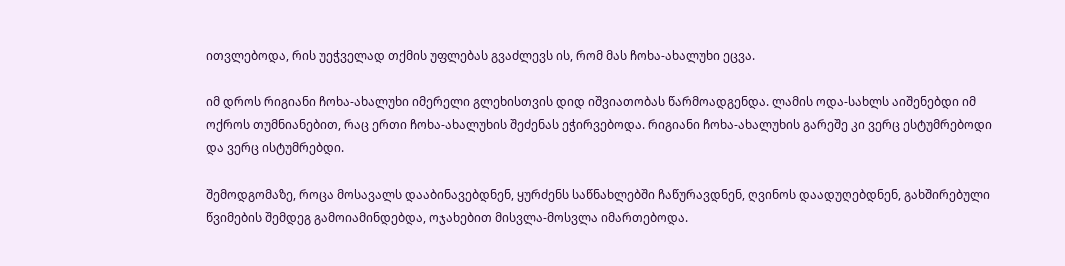ითვლებოდა, რის უეჭველად თქმის უფლებას გვაძლევს ის, რომ მას ჩოხა-ახალუხი ეცვა.

იმ დროს რიგიანი ჩოხა-ახალუხი იმერელი გლეხისთვის დიდ იშვიათობას წარმოადგენდა. ლამის ოდა-სახლს აიშენებდი იმ ოქროს თუმნიანებით, რაც ერთი ჩოხა-ახალუხის შეძენას ეჭირვებოდა. რიგიანი ჩოხა-ახალუხის გარეშე კი ვერც ესტუმრებოდი და ვერც ისტუმრებდი.

შემოდგომაზე, როცა მოსავალს დააბინავებდნენ, ყურძენს საწნახლებში ჩაწურავდნენ, ღვინოს დაადუღებდნენ, გახშირებული წვიმების შემდეგ გამოიამინდებდა, ოჯახებით მისვლა-მოსვლა იმართებოდა.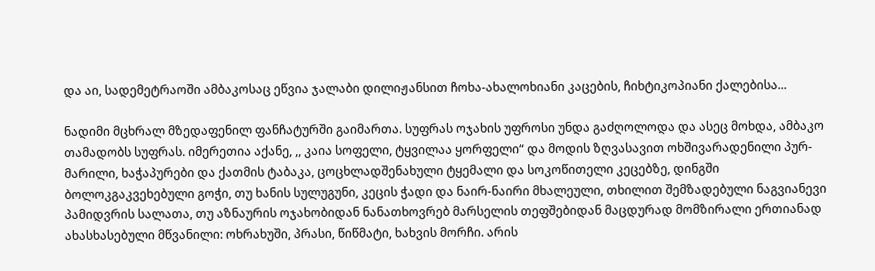და აი, სადემეტრაოში ამბაკოსაც ეწვია ჯალაბი დილიჟანსით ჩოხა-ახალოხიანი კაცების, ჩიხტიკოპიანი ქალებისა...

ნადიმი მცხრალ მზედაფენილ ფანჩატურში გაიმართა. სუფრას ოჯახის უფროსი უნდა გაძღოლოდა და ასეც მოხდა, ამბაკო თამადობს სუფრას. იმერეთია აქანე, ,, კაია სოფელი, ტყვილაა ყორფელი“ და მოდის ზღვასავით ოხშივარადენილი პურ-მარილი, ხაჭაპურები და ქათმის ტაბაკა, ცოცხლადშენახული ტყემალი და სოკოწითელი კეცებზე, დინგში ბოლოკგაკვეხებული გოჭი, თუ ხანის სულუგუნი, კეცის ჭადი და ნაირ-ნაირი მხალეული, თხილით შემზადებული ნაგვიანევი პამიდვრის სალათა, თუ აზნაურის ოჯახობიდან ნანათხოვრებ მარსელის თეფშებიდან მაცდურად მომზირალი ერთიანად ახასხასებული მწვანილი: ოხრახუში, პრასი, წიწმატი, ხახვის მორჩი. არის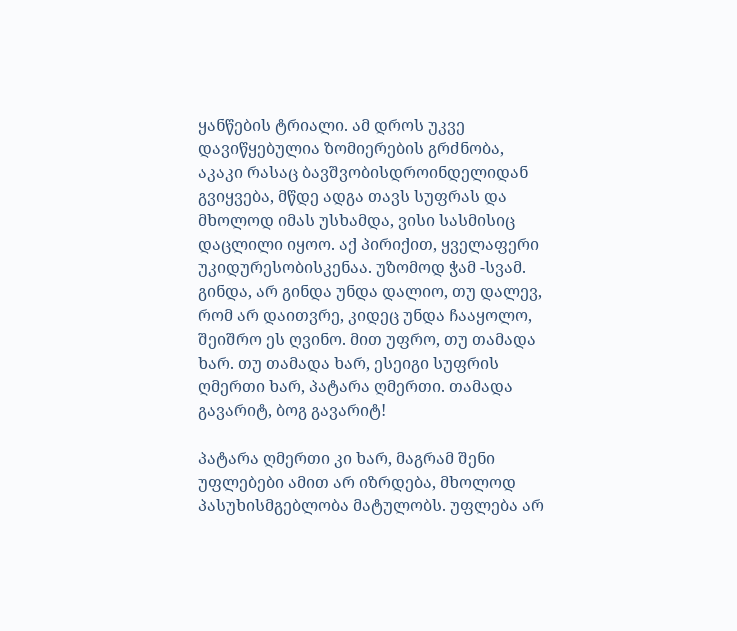ყანწების ტრიალი. ამ დროს უკვე დავიწყებულია ზომიერების გრძნობა, აკაკი რასაც ბავშვობისდროინდელიდან გვიყვება, მწდე ადგა თავს სუფრას და მხოლოდ იმას უსხამდა, ვისი სასმისიც დაცლილი იყოო. აქ პირიქით, ყველაფერი უკიდურესობისკენაა. უზომოდ ჭამ -სვამ. გინდა, არ გინდა უნდა დალიო, თუ დალევ, რომ არ დაითვრე, კიდეც უნდა ჩააყოლო, შეიშრო ეს ღვინო. მით უფრო, თუ თამადა ხარ. თუ თამადა ხარ, ესეიგი სუფრის ღმერთი ხარ, პატარა ღმერთი. თამადა გავარიტ, ბოგ გავარიტ!

პატარა ღმერთი კი ხარ, მაგრამ შენი უფლებები ამით არ იზრდება, მხოლოდ პასუხისმგებლობა მატულობს. უფლება არ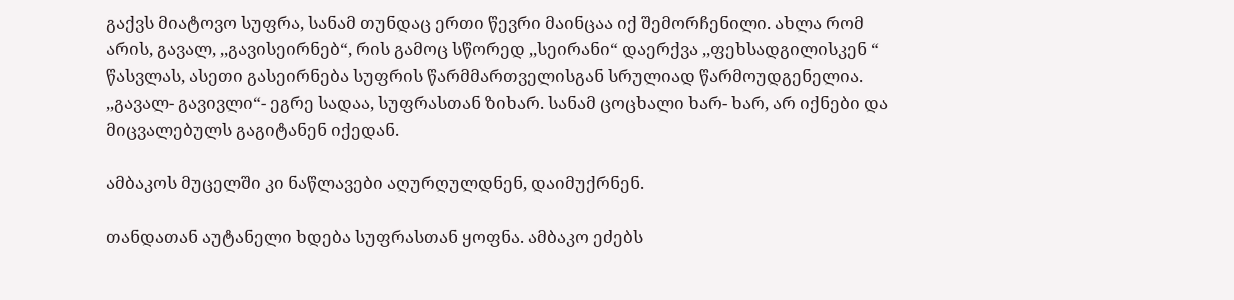გაქვს მიატოვო სუფრა, სანამ თუნდაც ერთი წევრი მაინცაა იქ შემორჩენილი. ახლა რომ არის, გავალ, ,,გავისეირნებ“, რის გამოც სწორედ ,,სეირანი“ დაერქვა ,,ფეხსადგილისკენ “ წასვლას, ასეთი გასეირნება სუფრის წარმმართველისგან სრულიად წარმოუდგენელია. ,,გავალ- გავივლი“- ეგრე სადაა, სუფრასთან ზიხარ. სანამ ცოცხალი ხარ- ხარ, არ იქნები და მიცვალებულს გაგიტანენ იქედან.

ამბაკოს მუცელში კი ნაწლავები აღურღულდნენ, დაიმუქრნენ.

თანდათან აუტანელი ხდება სუფრასთან ყოფნა. ამბაკო ეძებს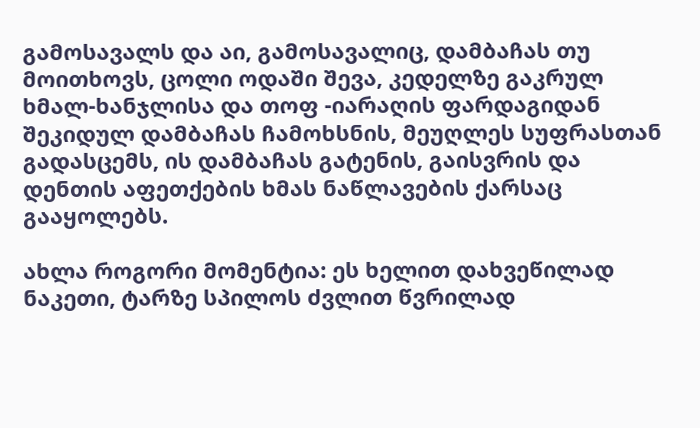გამოსავალს და აი, გამოსავალიც, დამბაჩას თუ მოითხოვს, ცოლი ოდაში შევა, კედელზე გაკრულ ხმალ-ხანჯლისა და თოფ -იარაღის ფარდაგიდან შეკიდულ დამბაჩას ჩამოხსნის, მეუღლეს სუფრასთან გადასცემს, ის დამბაჩას გატენის, გაისვრის და დენთის აფეთქების ხმას ნაწლავების ქარსაც გააყოლებს.

ახლა როგორი მომენტია: ეს ხელით დახვეწილად ნაკეთი, ტარზე სპილოს ძვლით წვრილად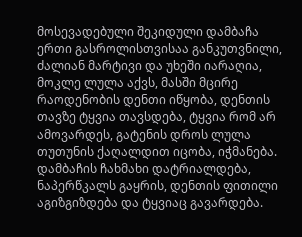მოსევადებული შეკიდული დამბაჩა ერთი გასროლისთვისაა განკუთვნილი, ძალიან მარტივი და უხეში იარაღია, მოკლე ლულა აქვს, მასში მცირე რაოდენობის დენთი იწყობა, დენთის თავზე ტყვია თავსდება, ტყვია რომ არ ამოვარდეს, გატენის დროს ლულა თუთუნის ქაღალდით იცობა, იჭმანება. დამბაჩის ჩახმახი დატრიალდება, ნაპერწკალს გაყრის, დენთის ფითილი აგიზგიზდება და ტყვიაც გავარდება.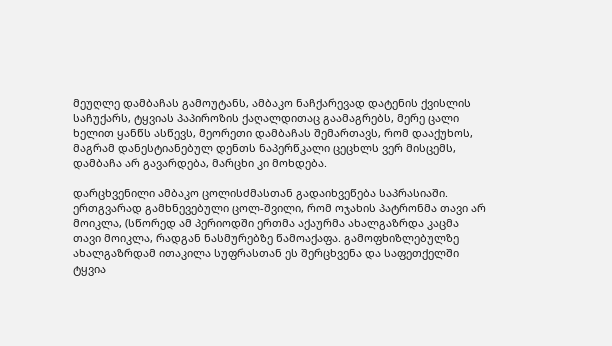მეუღლე დამბაჩას გამოუტანს, ამბაკო ნაჩქარევად დატენის ქვისლის საჩუქარს, ტყვიას პაპიროზის ქაღალდითაც გაამაგრებს, მერე ცალი ხელით ყანწს ასწევს, მეორეთი დამბაჩას შემართავს, რომ დააქუხოს, მაგრამ დანესტიანებულ დენთს ნაპერწკალი ცეცხლს ვერ მისცემს, დამბაჩა არ გავარდება, მარცხი კი მოხდება.

დარცხვენილი ამბაკო ცოლისძმასთან გადაიხვეწება საპრასიაში. ერთგვარად გამხნევებული ცოლ-შვილი, რომ ოჯახის პატრონმა თავი არ მოიკლა, (სწორედ ამ პერიოდში ერთმა აქაურმა ახალგაზრდა კაცმა თავი მოიკლა, რადგან ნასმურებზე წამოაქაფა. გამოფხიზლებულზე ახალგაზრდამ ითაკილა სუფრასთან ეს შერცხვენა და საფეთქელში ტყვია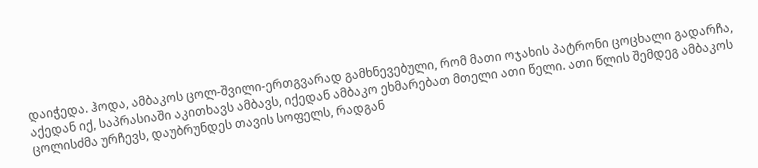დაიჭედა. ჰოდა, ამბაკოს ცოლ-შვილი-ერთგვარად გამხნევებული, რომ მათი ოჯახის პატრონი ცოცხალი გადარჩა, აქედან იქ, საპრასიაში აკითხავს ამბავს, იქედან ამბაკო ეხმარებათ მთელი ათი წელი. ათი წლის შემდეგ ამბაკოს ცოლისძმა ურჩევს, დაუბრუნდეს თავის სოფელს, რადგან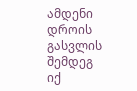ამდენი დროის გასვლის შემდეგ იქ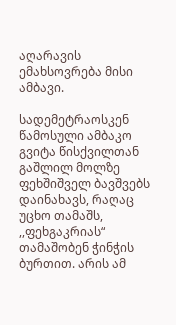აღარავის ემახსოვრება მისი ამბავი.

სადემეტრაოსკენ წამოსული ამბაკო გვიტა წისქვილთან გაშლილ მოლზე ფეხშიშველ ბავშვებს დაინახავს, რაღაც უცხო თამაშს, ,,ფეხგაკრიას“ თამაშობენ ჭინჭის ბურთით. არის ამ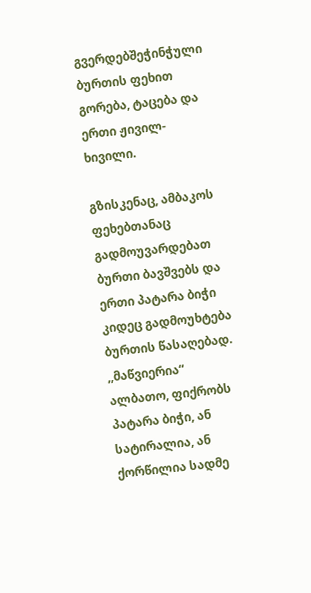გვერდებშეჭინჭული ბურთის ფეხით გორება, ტაცება და ერთი ჟივილ-ხივილი.

გზისკენაც, ამბაკოს ფეხებთანაც გადმოუვარდებათ ბურთი ბავშვებს და ერთი პატარა ბიჭი კიდეც გადმოუხტება ბურთის წასაღებად. ,,მაწვიერია“ ალბათო, ფიქრობს პატარა ბიჭი, ან სატირალია, ან ქორწილია სადმე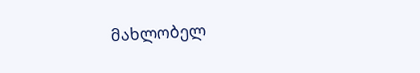მახლობელ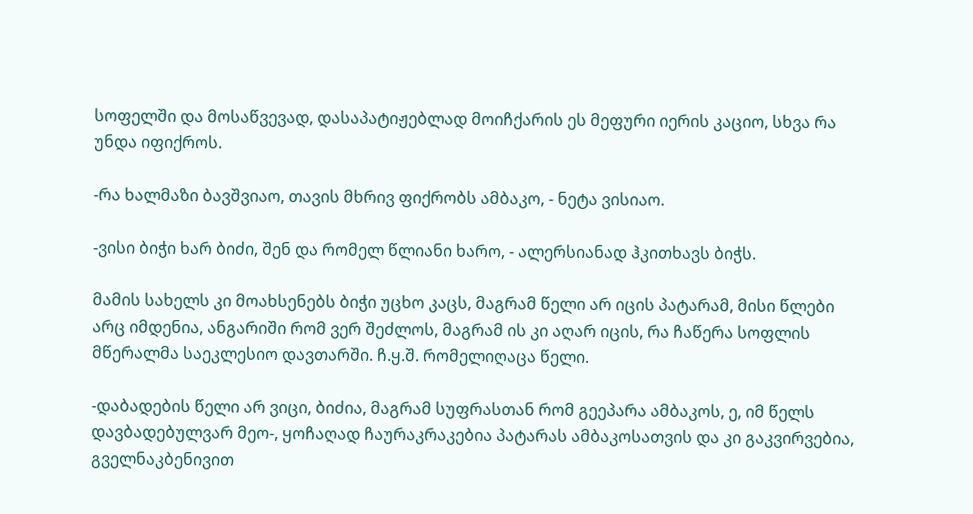სოფელში და მოსაწვევად, დასაპატიჟებლად მოიჩქარის ეს მეფური იერის კაციო, სხვა რა უნდა იფიქროს.

-რა ხალმაზი ბავშვიაო, თავის მხრივ ფიქრობს ამბაკო, - ნეტა ვისიაო.

-ვისი ბიჭი ხარ ბიძი, შენ და რომელ წლიანი ხარო, - ალერსიანად ჰკითხავს ბიჭს.

მამის სახელს კი მოახსენებს ბიჭი უცხო კაცს, მაგრამ წელი არ იცის პატარამ, მისი წლები არც იმდენია, ანგარიში რომ ვერ შეძლოს, მაგრამ ის კი აღარ იცის, რა ჩაწერა სოფლის მწერალმა საეკლესიო დავთარში. ჩ.ყ.შ. რომელიღაცა წელი.

-დაბადების წელი არ ვიცი, ბიძია, მაგრამ სუფრასთან რომ გეეპარა ამბაკოს, ე, იმ წელს დავბადებულვარ მეო-, ყოჩაღად ჩაურაკრაკებია პატარას ამბაკოსათვის და კი გაკვირვებია, გველნაკბენივით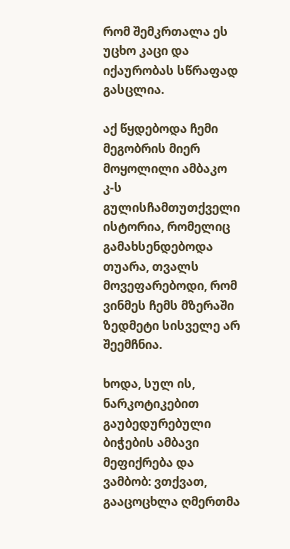რომ შემკრთალა ეს უცხო კაცი და იქაურობას სწრაფად გასცლია.

აქ წყდებოდა ჩემი მეგობრის მიერ მოყოლილი ამბაკო კ-ს გულისჩამთუთქველი ისტორია, რომელიც გამახსენდებოდა თუარა, თვალს მოვეფარებოდი, რომ ვინმეს ჩემს მზერაში ზედმეტი სისველე არ შეემჩნია.

ხოდა, სულ ის, ნარკოტიკებით გაუბედურებული ბიჭების ამბავი მეფიქრება და ვამბობ: ვთქვათ, გააცოცხლა ღმერთმა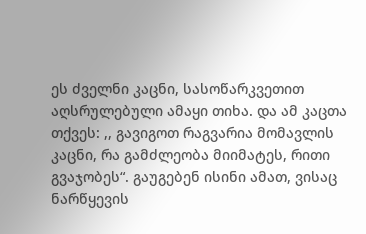ეს ძველნი კაცნი, სასოწარკვეთით აღსრულებული ამაყი თიხა. და ამ კაცთა თქვეს: ,, გავიგოთ რაგვარია მომავლის კაცნი, რა გამძლეობა მიიმატეს, რითი გვაჯობეს“. გაუგებენ ისინი ამათ, ვისაც ნარწყევის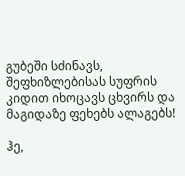გუბეში სძინავს, შეფხიზლებისას სუფრის კიდით იხოცავს ცხვირს და მაგიდაზე ფეხებს ალაგებს!

ჰე,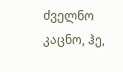ძველნო კაცნო, ჰე,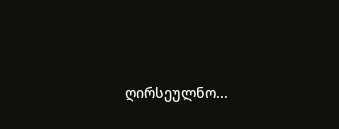ღირსეულნო...